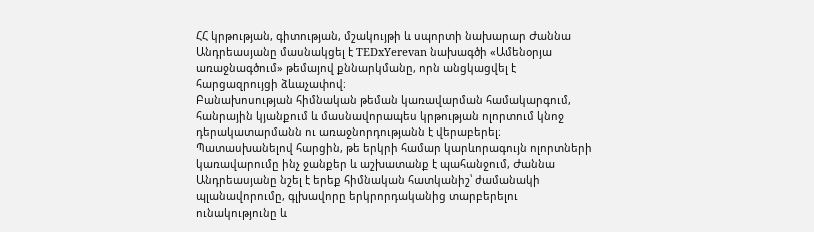ՀՀ կրթության, գիտության, մշակույթի և սպորտի նախարար Ժաննա Անդրեասյանը մասնակցել է TEDxYerevan նախագծի «Ամենօրյա առաջնագծում» թեմայով քննարկմանը, որն անցկացվել է հարցազրույցի ձևաչափով։
Բանախոսության հիմնական թեման կառավարման համակարգում, հանրային կյանքում և մասնավորապես կրթության ոլորտում կնոջ դերակատարմանն ու առաջնորդությանն է վերաբերել։
Պատասխանելով հարցին, թե երկրի համար կարևորագույն ոլորտների կառավարումը ինչ ջանքեր և աշխատանք է պահանջում, Ժաննա Անդրեասյանը նշել է երեք հիմնական հատկանիշ՝ ժամանակի պլանավորումը, գլխավորը երկրորդականից տարբերելու ունակությունը և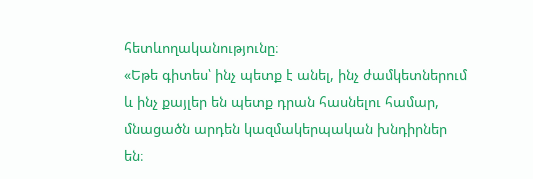հետևողականությունը։
«Եթե գիտես՝ ինչ պետք է անել, ինչ ժամկետներում և ինչ քայլեր են պետք դրան հասնելու համար, մնացածն արդեն կազմակերպական խնդիրներ են։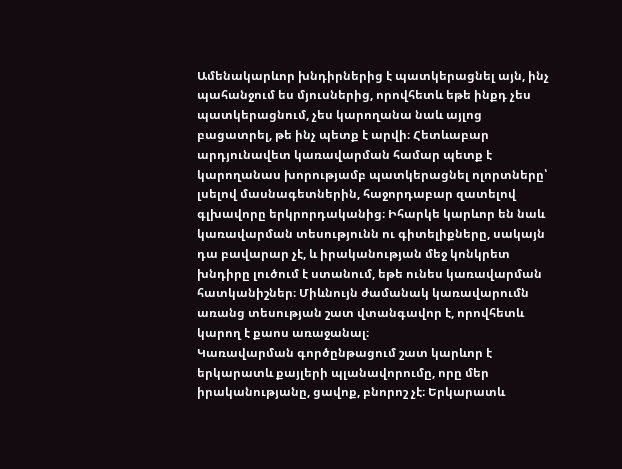Ամենակարևոր խնդիրներից է պատկերացնել այն, ինչ պահանջում ես մյուսներից, որովհետև եթե ինքդ չես պատկերացնում, չես կարողանա նաև այլոց բացատրել, թե ինչ պետք է արվի։ Հետևաբար արդյունավետ կառավարման համար պետք է կարողանաս խորությամբ պատկերացնել ոլորտները՝ լսելով մասնագետներին, հաջորդաբար զատելով գլխավորը երկրորդականից։ Իհարկե կարևոր են նաև կառավարման տեսությունն ու գիտելիքները, սակայն դա բավարար չէ, և իրականության մեջ կոնկրետ խնդիրը լուծում է ստանում, եթե ունես կառավարման հատկանիշներ։ Միևնույն ժամանակ կառավարումն առանց տեսության շատ վտանգավոր է, որովհետև կարող է քաոս առաջանալ։
Կառավարման գործընթացում շատ կարևոր է երկարատև քայլերի պլանավորումը, որը մեր իրականությանը, ցավոք, բնորոշ չէ։ Երկարատև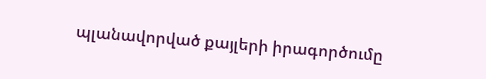պլանավորված քայլերի իրագործումը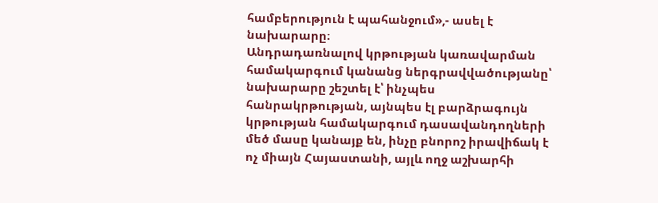համբերություն է պահանջում»,- ասել է նախարարը։
Անդրադառնալով կրթության կառավարման համակարգում կանանց ներգրավվածությանը՝ նախարարը շեշտել է՝ ինչպես հանրակրթության, այնպես էլ բարձրագույն կրթության համակարգում դասավանդողների մեծ մասը կանայք են, ինչը բնորոշ իրավիճակ է ոչ միայն Հայաստանի, այլև ողջ աշխարհի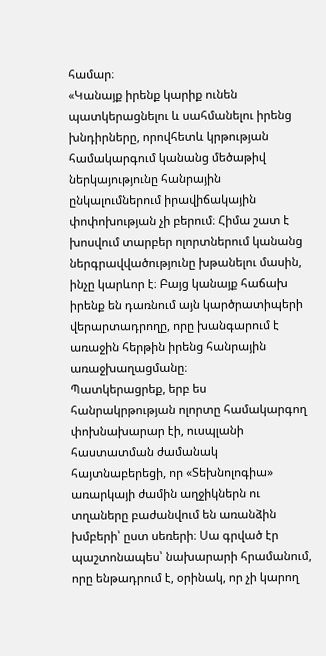համար։
«Կանայք իրենք կարիք ունեն պատկերացնելու և սահմանելու իրենց խնդիրները, որովհետև կրթության համակարգում կանանց մեծաթիվ ներկայությունը հանրային ընկալումներում իրավիճակային փոփոխության չի բերում։ Հիմա շատ է խոսվում տարբեր ոլորտներում կանանց ներգրավվածությունը խթանելու մասին, ինչը կարևոր է։ Բայց կանայք հաճախ իրենք են դառնում այն կարծրատիպերի վերարտադրողը, որը խանգարում է առաջին հերթին իրենց հանրային առաջխաղացմանը։
Պատկերացրեք, երբ ես հանրակրթության ոլորտը համակարգող փոխնախարար էի, ուսպլանի հաստատման ժամանակ հայտնաբերեցի, որ «Տեխնոլոգիա» առարկայի ժամին աղջիկներն ու տղաները բաժանվում են առանձին խմբերի՝ ըստ սեռերի։ Սա գրված էր պաշտոնապես՝ նախարարի հրամանում, որը ենթադրում է, օրինակ, որ չի կարող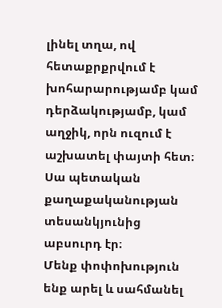լինել տղա, ով հետաքրքրվում է խոհարարությամբ կամ դերձակությամբ, կամ աղջիկ, որն ուզում է աշխատել փայտի հետ։ Սա պետական քաղաքականության տեսանկյունից աբսուրդ էր։
Մենք փոփոխություն ենք արել և սահմանել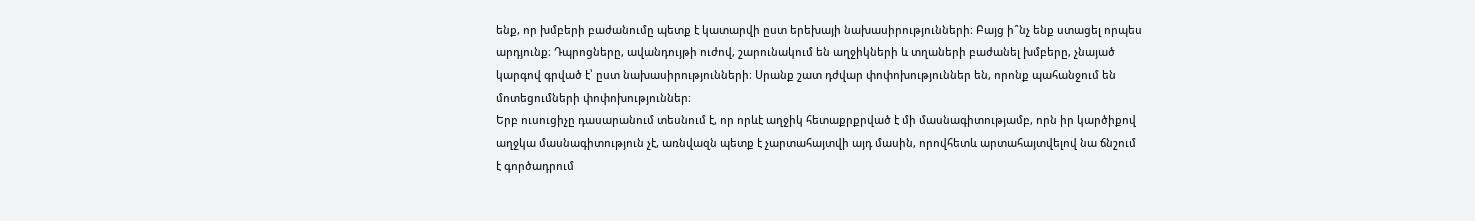ենք, որ խմբերի բաժանումը պետք է կատարվի ըստ երեխայի նախասիրությունների։ Բայց ի՞նչ ենք ստացել որպես արդյունք։ Դպրոցները, ավանդույթի ուժով, շարունակում են աղջիկների և տղաների բաժանել խմբերը, չնայած կարգով գրված է՝ ըստ նախասիրությունների։ Սրանք շատ դժվար փոփոխություններ են, որոնք պահանջում են մոտեցումների փոփոխություններ։
Երբ ուսուցիչը դասարանում տեսնում է, որ որևէ աղջիկ հետաքրքրված է մի մասնագիտությամբ, որն իր կարծիքով աղջկա մասնագիտություն չէ, առնվազն պետք է չարտահայտվի այդ մասին, որովհետև արտահայտվելով նա ճնշում է գործադրում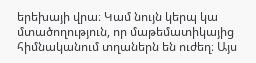երեխայի վրա։ Կամ նույն կերպ կա մտածողություն, որ մաթեմատիկայից հիմնականում տղաներն են ուժեղ։ Այս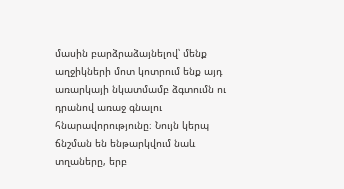մասին բարձրաձայնելով՝ մենք աղջիկների մոտ կոտրում ենք այդ առարկայի նկատմամբ ձգտումն ու դրանով առաջ գնալու հնարավորությունը։ Նույն կերպ ճնշման են ենթարկվում նաև տղաները, երբ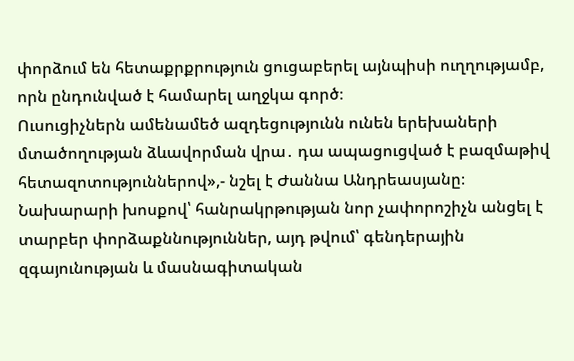փորձում են հետաքրքրություն ցուցաբերել այնպիսի ուղղությամբ, որն ընդունված է համարել աղջկա գործ։
Ուսուցիչներն ամենամեծ ազդեցությունն ունեն երեխաների մտածողության ձևավորման վրա․ դա ապացուցված է բազմաթիվ հետազոտություններով»,- նշել է Ժաննա Անդրեասյանը։
Նախարարի խոսքով՝ հանրակրթության նոր չափորոշիչն անցել է տարբեր փորձաքննություններ, այդ թվում՝ գենդերային զգայունության և մասնագիտական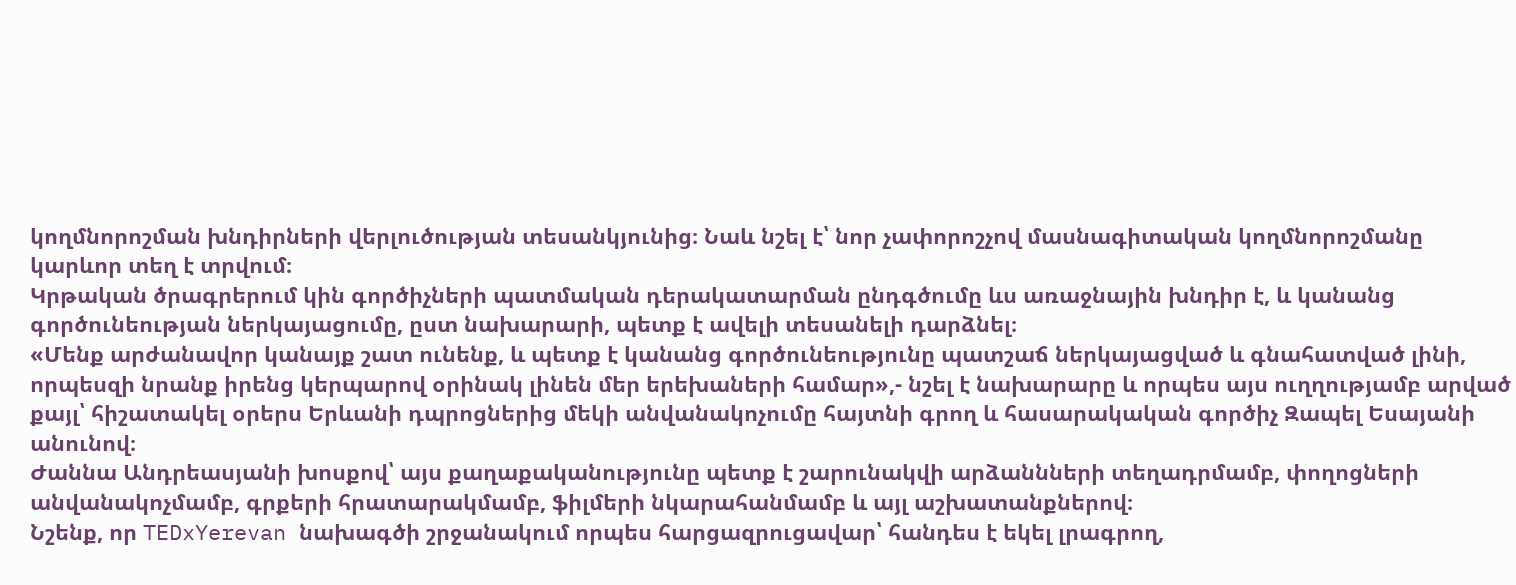կողմնորոշման խնդիրների վերլուծության տեսանկյունից։ Նաև նշել է՝ նոր չափորոշչով մասնագիտական կողմնորոշմանը կարևոր տեղ է տրվում։
Կրթական ծրագրերում կին գործիչների պատմական դերակատարման ընդգծումը ևս առաջնային խնդիր է, և կանանց գործունեության ներկայացումը, ըստ նախարարի, պետք է ավելի տեսանելի դարձնել։
«Մենք արժանավոր կանայք շատ ունենք, և պետք է կանանց գործունեությունը պատշաճ ներկայացված և գնահատված լինի, որպեսզի նրանք իրենց կերպարով օրինակ լինեն մեր երեխաների համար»,- նշել է նախարարը և որպես այս ուղղությամբ արված քայլ՝ հիշատակել օրերս Երևանի դպրոցներից մեկի անվանակոչումը հայտնի գրող և հասարակական գործիչ Զապել Եսայանի անունով։
Ժաննա Անդրեասյանի խոսքով՝ այս քաղաքականությունը պետք է շարունակվի արձաննների տեղադրմամբ, փողոցների անվանակոչմամբ, գրքերի հրատարակմամբ, ֆիլմերի նկարահանմամբ և այլ աշխատանքներով։
Նշենք, որ TEDxYerevan նախագծի շրջանակում որպես հարցազրուցավար՝ հանդես է եկել լրագրող,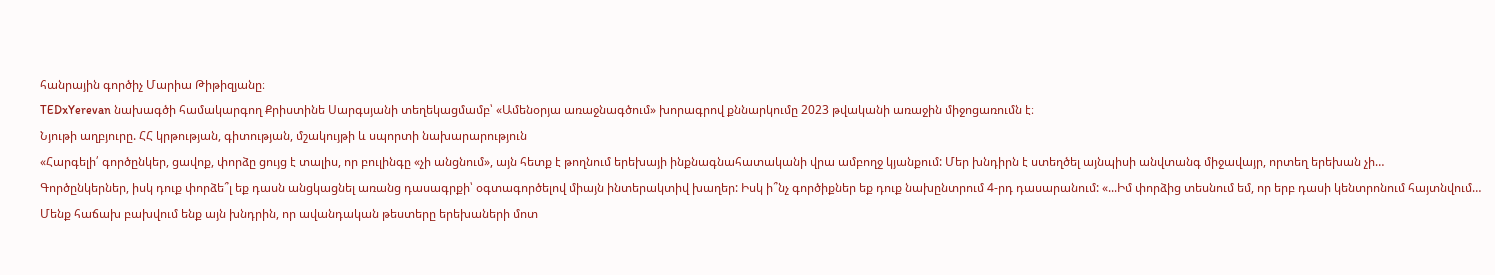հանրային գործիչ Մարիա Թիթիզյանը։
TEDxYerevan նախագծի համակարգող Քրիստինե Սարգսյանի տեղեկացմամբ՝ «Ամենօրյա առաջնագծում» խորագրով քննարկումը 2023 թվականի առաջին միջոցառումն է։
Նյութի աղբյուրը. ՀՀ կրթության, գիտության, մշակույթի և սպորտի նախարարություն
«Հարգելի՛ գործընկեր, ցավոք, փորձը ցույց է տալիս, որ բուլինգը «չի անցնում», այն հետք է թողնում երեխայի ինքնագնահատականի վրա ամբողջ կյանքում: Մեր խնդիրն է ստեղծել այնպիսի անվտանգ միջավայր, որտեղ երեխան չի…
Գործընկերներ, իսկ դուք փորձե՞լ եք դասն անցկացնել առանց դասագրքի՝ օգտագործելով միայն ինտերակտիվ խաղեր: Իսկ ի՞նչ գործիքներ եք դուք նախընտրում 4-րդ դասարանում: «...Իմ փորձից տեսնում եմ, որ երբ դասի կենտրոնում հայտնվում…
Մենք հաճախ բախվում ենք այն խնդրին, որ ավանդական թեստերը երեխաների մոտ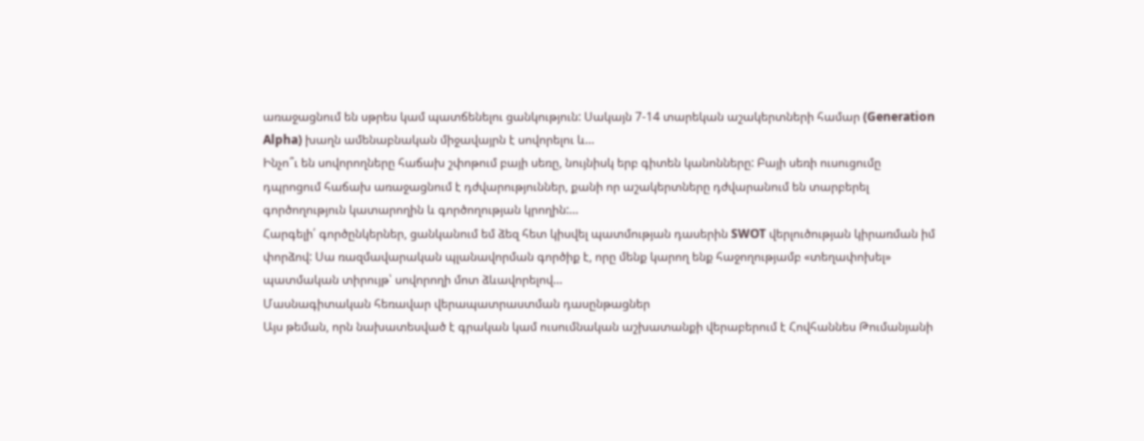առաջացնում են սթրես կամ պատճենելու ցանկություն: Սակայն 7-14 տարեկան աշակերտների համար (Generation Alpha) խաղն ամենաբնական միջավայրն է սովորելու և…
Ինչո՞ւ են սովորողները հաճախ շփոթում բայի սեռը, նույնիսկ երբ գիտեն կանոնները: Բայի սեռի ուսուցումը դպրոցում հաճախ առաջացնում է դժվարություններ, քանի որ աշակերտները դժվարանում են տարբերել գործողություն կատարողին և գործողության կրողին:…
Հարգելի՛ գործընկերներ, ցանկանում եմ ձեզ հետ կիսվել պատմության դասերին SWOT վերլուծության կիրառման իմ փորձով: Սա ռազմավարական պլանավորման գործիք է, որը մենք կարող ենք հաջողությամբ «տեղափոխել» պատմական տիրույթ՝ սովորողի մոտ ձևավորելով…
Մասնագիտական հեռավար վերապատրաստման դասընթացներ
Այս թեման, որն նախատեսված է գրական կամ ուսումնական աշխատանքի վերաբերում է Հովհաննես Թումանյանի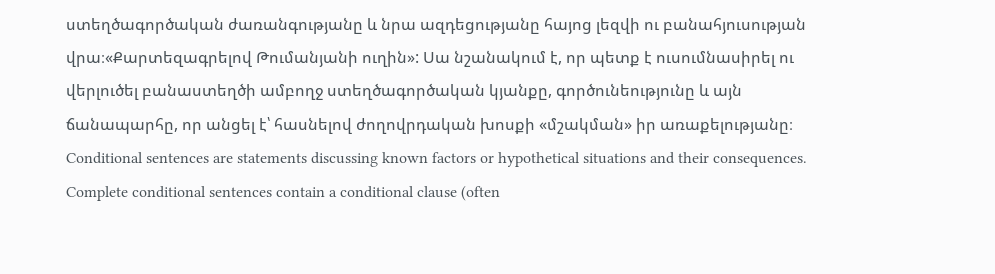ստեղծագործական ժառանգությանը և նրա ազդեցությանը հայոց լեզվի ու բանահյուսության վրա։«Քարտեզագրելով Թումանյանի ուղին»: Սա նշանակում է, որ պետք է ուսումնասիրել ու վերլուծել բանաստեղծի ամբողջ ստեղծագործական կյանքը, գործունեությունը և այն ճանապարհը, որ անցել է՝ հասնելով ժողովրդական խոսքի «մշակման» իր առաքելությանը։
Conditional sentences are statements discussing known factors or hypothetical situations and their consequences. Complete conditional sentences contain a conditional clause (often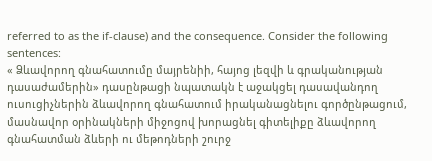referred to as the if-clause) and the consequence. Consider the following sentences:
« Ձևավորող գնահատումը մայրենիի, հայոց լեզվի և գրականության դասաժամերին» դասընթացի նպատակն է աջակցել դասավանդող ուսուցիչներին ձևավորող գնահատում իրականացնելու գործընթացում, մասնավոր օրինակների միջոցով խորացնել գիտելիքը ձևավորող գնահատման ձևերի ու մեթոդների շուրջ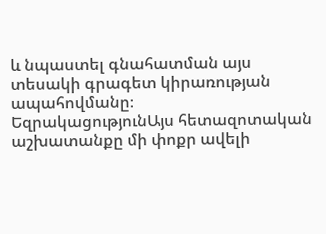և նպաստել գնահատման այս տեսակի գրագետ կիրառության ապահովմանը։
ԵզրակացությունԱյս հետազոտական աշխատանքը մի փոքր ավելի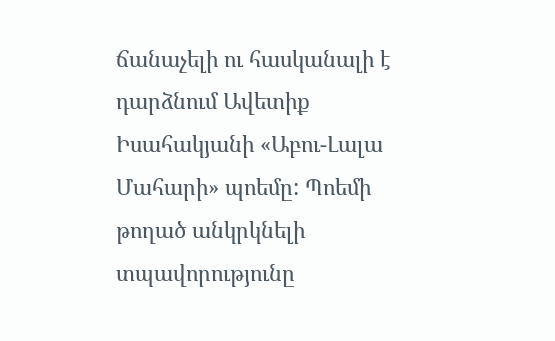ճանաչելի ու հասկանալի է դարձնում Ավետիք Իսահակյանի «Աբու-Լալա Մահարի» պոեմը: Պոեմի թողած անկրկնելի տպավորությունը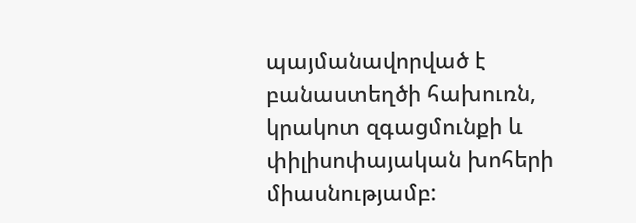պայմանավորված է բանաստեղծի հախուռն, կրակոտ զգացմունքի և փիլիսոփայական խոհերի միասնությամբ: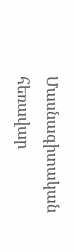Մասնագիտական հեռավար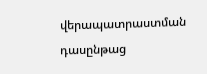վերապատրաստման դասընթաց